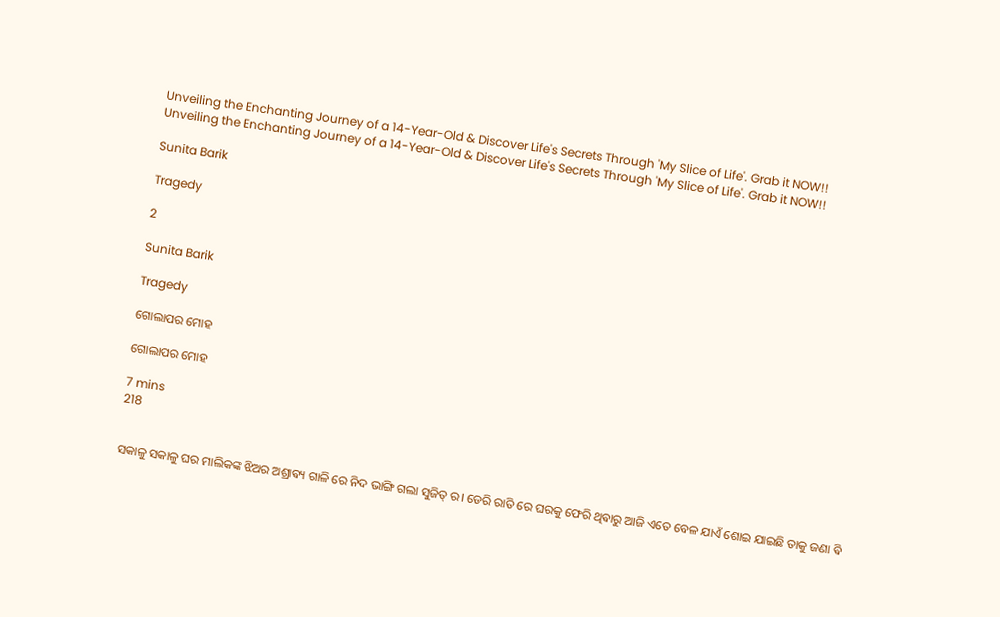Unveiling the Enchanting Journey of a 14-Year-Old & Discover Life's Secrets Through 'My Slice of Life'. Grab it NOW!!
Unveiling the Enchanting Journey of a 14-Year-Old & Discover Life's Secrets Through 'My Slice of Life'. Grab it NOW!!

Sunita Barik

Tragedy

2

Sunita Barik

Tragedy

ଗୋଲାପର ମୋହ

ଗୋଲାପର ମୋହ

7 mins
218


ସକାଳୁ ସକାଳୁ ଘର ମାଲିକଙ୍କ ଝିଅର ଅଶ୍ରାଵ୍ୟ ଗାଳି ରେ ନିଦ ଭାଙ୍ଗି ଗଲା ସୁଜିତ୍ ର। ଡେରି ରାତି ରେ ଘରକୁ ଫେରି ଥିଵାରୁ ଆଜି ଏତେ ବେଳ ଯାଏଁ ଶୋଇ ଯାଇଛି ତାକୁ ଜଣା ଵି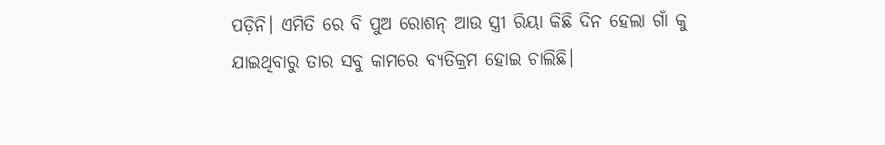ପଡ଼ିନି। ଏମିତି ରେ ବି ପୁଅ ରୋଶନ୍ ଆଉ ସ୍ତ୍ରୀ ରିୟା କିଛି ଦିନ ହେଲା ଗାଁ କୁ ଯାଇଥିବାରୁ ତାର ସବୁ କାମରେ ବ୍ୟତିକ୍ରମ ହୋଇ ଚାଲିଛି।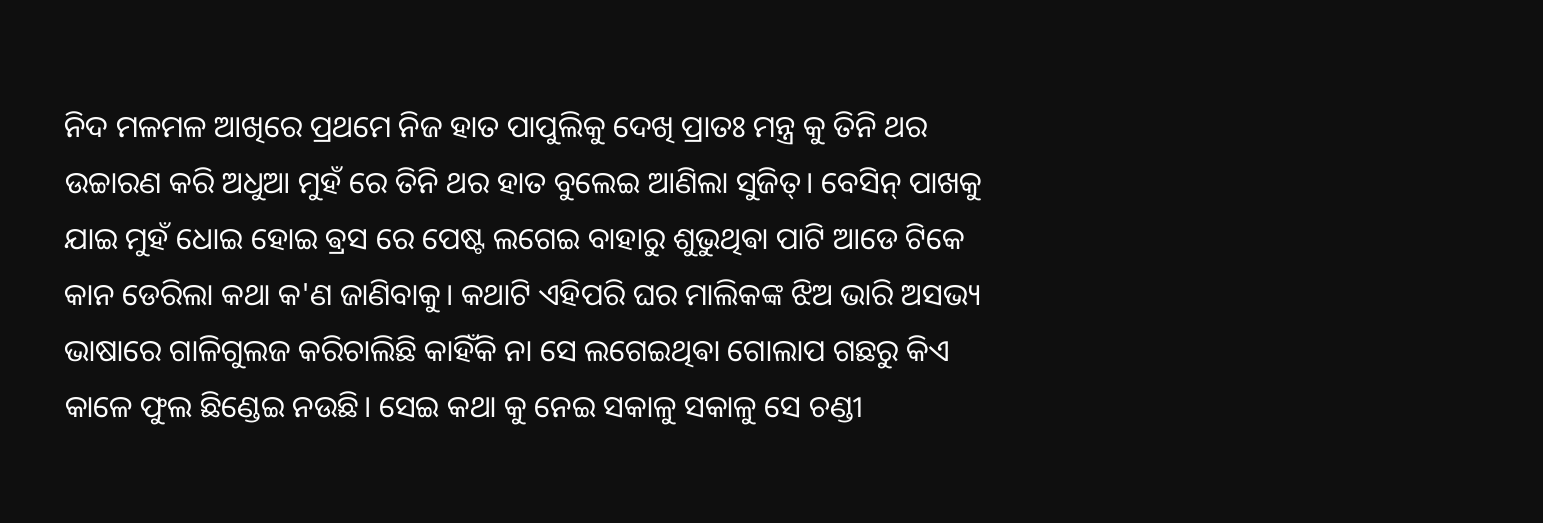ନିଦ ମଳମଳ ଆଖିରେ ପ୍ରଥମେ ନିଜ ହାତ ପାପୁଲିକୁ ଦେଖି ପ୍ରାତଃ ମନ୍ତ୍ର କୁ ତିନି ଥର ଉଚ୍ଚାରଣ କରି ଅଧୁଆ ମୁହଁ ରେ ତିନି ଥର ହାତ ବୁଲେଇ ଆଣିଲା ସୁଜିତ୍। ବେସିନ୍ ପାଖକୁ ଯାଇ ମୁହଁ ଧୋଇ ହୋଇ ଵ୍ରସ ରେ ପେଷ୍ଟ ଲଗେଇ ବାହାରୁ ଶୁଭୁଥିଵା ପାଟି ଆଡେ ଟିକେ କାନ ଡେରିଲା କଥା କ'ଣ ଜାଣିବାକୁ। କଥାଟି ଏହିପରି ଘର ମାଲିକଙ୍କ ଝିଅ ଭାରି ଅସଭ୍ୟ ଭାଷାରେ ଗାଳିଗୁଲଜ କରିଚାଲିଛି କାହିଁକି ନା ସେ ଲଗେଇଥିଵା ଗୋଲାପ ଗଛରୁ କିଏ କାଳେ ଫୁଲ ଛିଣ୍ଡେଇ ନ‌ଉଛି। ସେଇ କଥା କୁ ନେଇ ସକାଳୁ ସକାଳୁ ସେ ଚଣ୍ଡୀ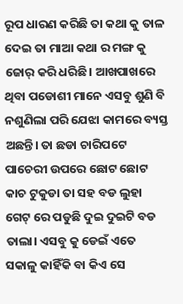ରୂପ ଧାରଣ କରିଛି ତା କଥା କୁ ତାଳ ଦେଇ ତା ମାଆ କଥା ର ମଙ୍ଗ କୁ ଜୋର୍ କରି ଧରିଛି। ଆଖପାଖରେ ଥିବା ପଡୋଶୀ ମାନେ ଏସବୁ ଶୁଣି ବି ନଶୁଣିଲା ପରି ଯେଝା କାମରେ ବ୍ୟସ୍ତ ଅଛନ୍ତି। ତା ଛଡା ଚାରିପଟେ ପାଚେରୀ ଉପରେ ଛୋଟ ଛୋଟ କାଚ ଟୁକୁଡା ତା ସହ ବଡ ଲୁହା ଗେଟ୍ ରେ ପଡୁଛି ଦୁଇ ଦୁଇଟି ବଡ ତାଲା। ଏସବୁ କୁ ଡେଇଁ ଏତେ ସକାଳୁ କାହିଁକି ବା କିଏ ସେ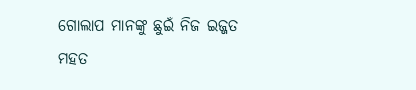ଗୋଲାପ ମାନଙ୍କୁ ଛୁଇଁ ନିଜ ଇଜ୍ଜତ ମହତ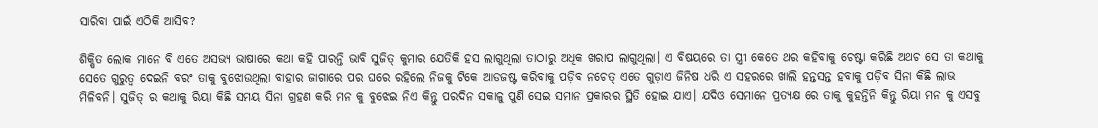ସାରିବା ପାଇଁ ଏଠିକି ଆସିବ?

ଶିକ୍ଷିତ ଲୋକ ମାନେ ବି ଏତେ ଅସଭ୍ୟ ଭାଷାରେ କଥା କହି ପାରନ୍ତି ଭାବି ସୁଜିତ୍ କୁମାର ଯେତିକି ହସ ଲାଗୁଥିଲା ତାଠାରୁ ଅଧିକ ଖରାପ ଲାଗୁଥିଲା। ଏ ବିଷୟରେ ତା ସ୍ତ୍ରୀ କେତେ ଥର କହିବାକୁ ଚେଷ୍ଟା କରିଛି ଅଥଚ ସେ ତା କଥାକୁ ସେତେ ଗୁରୁତ୍ଵ ଦେଇନି ବରଂ ତାକୁ ବୁଝୋଉଥିଲା ବାହାର ଜାଗାରେ ପର ଘରେ ରହିଲେ ନିଜକୁ ଟିକେ ଆଡଜଷ୍ଟ କରିବାକୁ ପଡ଼ିବ ନଚେତ୍ ଏତେ ଗୁଡ଼ାଏ ଜିନିଷ ଧରି ଏ ସହରରେ ଖାଲି ହନ୍ତସନ୍ତ ହବାକୁ ପଡ଼ିବ ସିନା କିଛି ଲାଭ ମିଳିବନି। ସୁଜିତ୍ ର କଥାକୁ ରିୟା କିଛି ସମୟ ସିନା ଗ୍ରହଣ କରି ମନ କୁ ବୁଝେଇ ନିଏ କିନ୍ତୁ ପରଦିନ ସକାଳୁ ପୁଣି ସେଇ ସମାନ ପ୍ରକାରର ସ୍ଥିତି ହୋଇ ଯାଏ। ଯଦିଓ ସେମାନେ ପ୍ରତ୍ୟକ୍ଷ ରେ ତାକୁ କୁହନ୍ତିନି କିନ୍ତୁ ରିୟା ମନ କୁ ଏସବୁ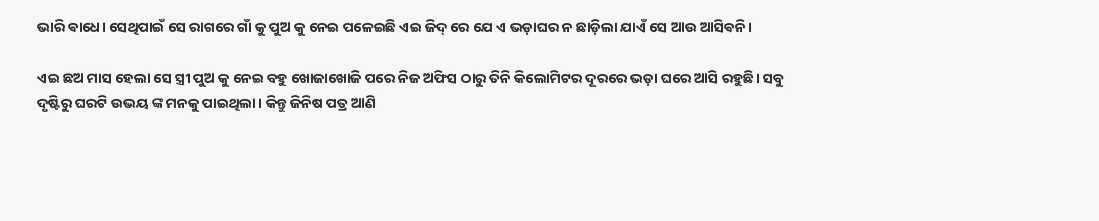ଭାରି ଵାଧେ। ସେଥିପାଇଁ ସେ ରାଗରେ ଗାଁ କୁ ପୁଅ କୁ ନେଇ ପଳେଇଛି ଏଇ ଜିଦ୍ ରେ ଯେ ଏ ଭଡ଼ାଘର ନ ଛାଡ଼ିଲା ଯାଏଁ ସେ ଆଉ ଆସିଵନି।

ଏଇ ଛଅ ମାସ ହେଲା ସେ ସ୍ତ୍ରୀ ପୁଅ କୁ ନେଇ ବହୁ ଖୋଜାଖୋଜି ପରେ ନିଜ ଅଫିସ ଠାରୁ ତିନି କିଲୋମିଟର ଦୂରରେ ଭଡ଼ା ଘରେ ଆସି ରହୁଛି। ସବୁ ଦୃଷ୍ଟିରୁ ଘରଟି ଉଭୟ ଙ୍କ ମନକୁ ପାଇଥିଲା। କିନ୍ତୁ ଜିନିଷ ପତ୍ର ଆଣି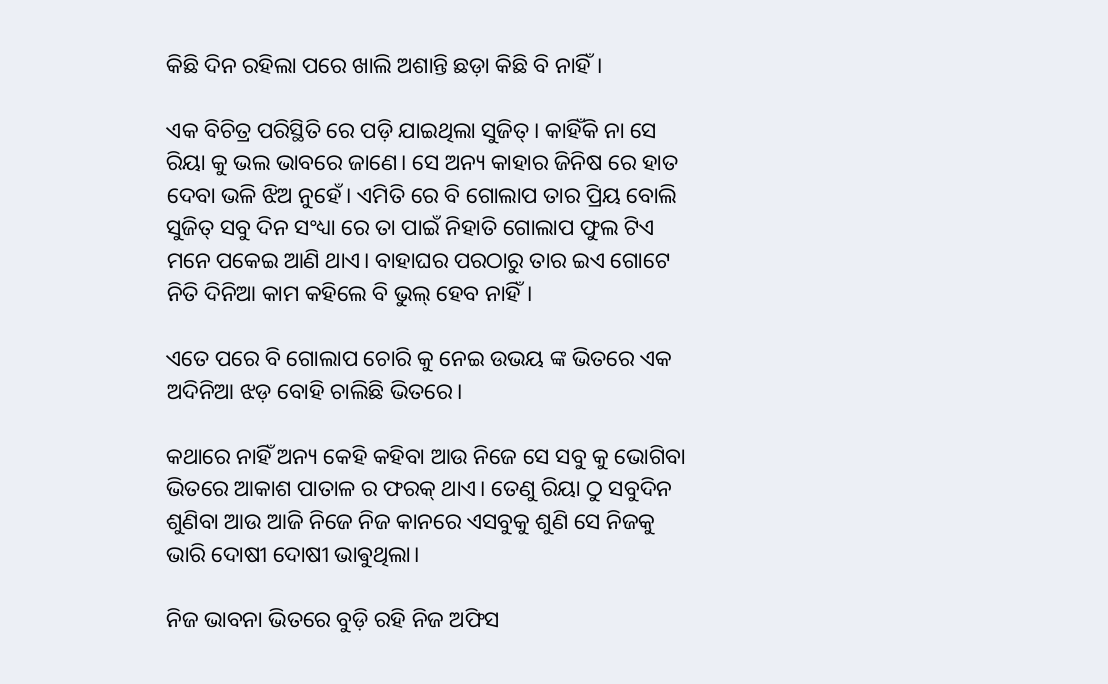କିଛି ଦିନ ରହିଲା ପରେ ଖାଲି ଅଶାନ୍ତି ଛଡ଼ା କିଛି ବି ନାହିଁ।

ଏକ ବିଚିତ୍ର ପରିସ୍ଥିତି ରେ ପଡ଼ି ଯାଇଥିଲା ସୁଜିତ୍। କାହିଁକି ନା ସେ ରିୟା କୁ ଭଲ ଭାବରେ ଜାଣେ। ସେ ଅନ୍ୟ କାହାର ଜିନିଷ ରେ ହାତ ଦେବା ଭଳି ଝିଅ ନୁହେଁ। ଏମିତି ରେ ବି ଗୋଲାପ ତାର ପ୍ରିୟ ବୋଲି ସୁଜିତ୍ ସବୁ ଦିନ ସଂଧ୍ୟା ରେ ତା ପାଇଁ ନିହାତି ଗୋଲାପ ଫୁଲ ଟିଏ ମନେ ପକେଇ ଆଣି ଥାଏ। ବାହାଘର ପରଠାରୁ ତାର ଇଏ ଗୋଟେ ନିତି ଦିନିଆ କାମ କହିଲେ ବି ଭୁଲ୍ ହେବ ନାହିଁ।

ଏତେ ପରେ ବି ଗୋଲାପ ଚୋରି କୁ ନେଇ ଉଭୟ ଙ୍କ ଭିତରେ ଏକ ଅଦିନିଆ ଝଡ଼ ବୋହି ଚାଲିଛି ଭିତରେ।

କଥାରେ ନାହିଁ ଅନ୍ୟ କେହି କହିବା ଆଉ ନିଜେ ସେ ସବୁ କୁ ଭୋଗିବା ଭିତରେ ଆକାଶ ପାତାଳ ର ଫରକ୍ ଥାଏ। ତେଣୁ ରିୟା ଠୁ ସବୁଦିନ ଶୁଣିବା ଆଉ ଆଜି ନିଜେ ନିଜ କାନରେ ଏସବୁକୁ ଶୁଣି ସେ ନିଜକୁ ଭାରି ଦୋଷୀ ଦୋଷୀ ଭାଵୁଥିଲା।

ନିଜ ଭାବନା ଭିତରେ ବୁଡ଼ି ରହି ନିଜ ଅଫିସ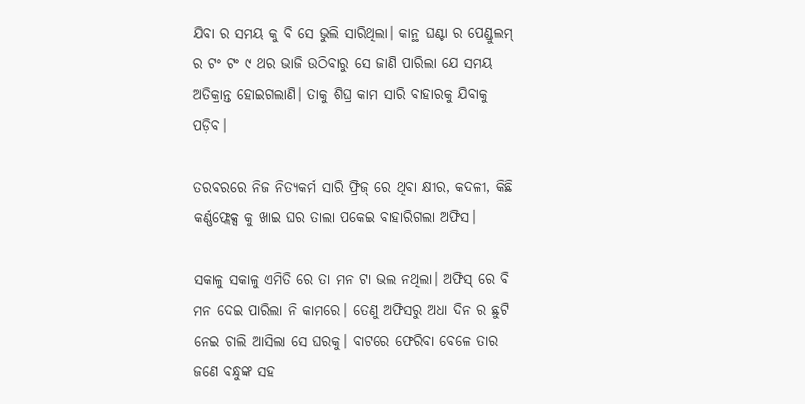ଯିବା ର ସମୟ କୁ ବି ସେ ଭୁଲି ସାରିଥିଲା। କାନ୍ଥ ଘଣ୍ଟା ର ପେଣ୍ଡୁଲମ୍ ର ଟଂ ଟଂ ୯ ଥର ଭାଜି ଉଠିବାରୁ ସେ ଜାଣି ପାରିଲା ଯେ ସମୟ ଅତିକ୍ରାନ୍ତ ହୋଇଗଲାଣି। ତାକୁ ଶିଘ୍ର କାମ ସାରି ବାହାରକୁ ଯିବାକୁ ପଡ଼ିବ।

ତରବରରେ ନିଜ ନିତ୍ୟକର୍ମ ସାରି ଫ୍ରିଜ୍ ରେ ଥିବା କ୍ଷୀର, କଦଳୀ, କିଛି କର୍ଣ୍ଣଫ୍ଲେକ୍ସ କୁ ଖାଇ ଘର ତାଲା ପକେଇ ବାହାରିଗଲା ଅଫିସ।

ସକାଳୁ ସକାଳୁ ଏମିତି ରେ ତା ମନ ଟା ଭଲ ନଥିଲା। ଅଫିସ୍ ରେ ବି ମନ ଦେଇ ପାରିଲା ନି କାମରେ। ତେଣୁ ଅଫିସରୁ ଅଧା ଦିନ ର ଛୁଟି ନେଇ ଚାଲି ଆସିଲା ସେ ଘରକୁ। ବାଟରେ ଫେରିବା ବେଳେ ତାର ଜଣେ ବନ୍ଧୁଙ୍କ ସହ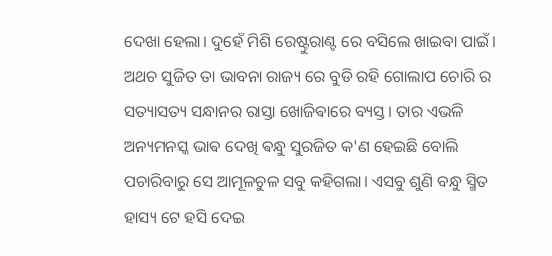ଦେଖା ହେଲା। ଦୁହେଁ ମିଶି ରେଷ୍ଟୁରାଣ୍ଟ ରେ ବସିଲେ ଖାଇବା ପାଇଁ। ଅଥଚ ସୁଜିତ ତା ଭାବନା ରାଜ୍ୟ ରେ ବୁଡି ରହି ଗୋଲାପ ଚୋରି ର ସତ୍ୟାସତ୍ୟ ସନ୍ଧାନର ରାସ୍ତା ଖୋଜିଵାରେ ବ୍ୟସ୍ତ। ତାର ଏଭଳି ଅନ୍ୟମନସ୍କ ଭାଵ ଦେଖି ଵନ୍ଧୁ ସୁରଜିତ କ'ଣ ହେଇଛି ବୋଲି ପଚାରିବାରୁ ସେ ଆମୂଳଚୁଳ ସବୁ କହିଗଲା। ଏସବୁ ଶୁଣି ବନ୍ଧୁ ସ୍ମିତ ହାସ୍ୟ ଟେ ହସି ଦେଇ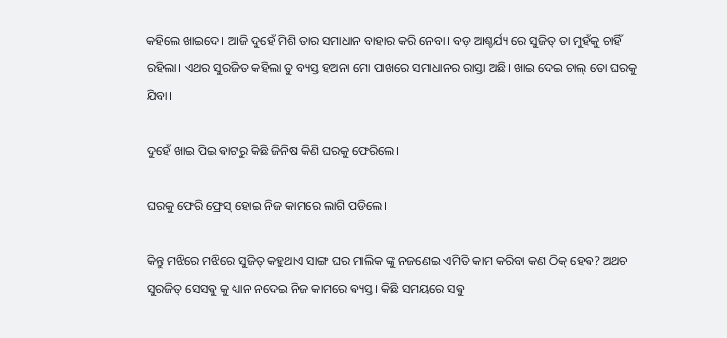କହିଲେ ଖାଇଦେ। ଆଜି ଦୁହେଁ ମିଶି ତାର ସମାଧାନ ବାହାର କରି ନେବା। ବଡ଼ ଆଶ୍ଚର୍ଯ୍ୟ ରେ ସୁଜିତ୍ ତା ମୁହଁକୁ ଚାହିଁ ରହିଲା। ଏଥର ସୁରଜିତ କହିଲା ତୁ ବ୍ୟସ୍ତ ହ‌ଅନା ମୋ ପାଖରେ ସମାଧାନର ରାସ୍ତା ଅଛି। ଖାଇ ଦେଇ ଚାଲ୍ ତୋ ଘରକୁ ଯିବା।

ଦୁହେଁ ଖାଇ ପିଇ ଵାଟରୁ କିଛି ଜିନିଷ କିଣି ଘରକୁ ଫେରିଲେ।

ଘରକୁ ଫେରି ଫ୍ରେସ୍ ହୋଇ ନିଜ କାମରେ ଲାଗି ପଡିଲେ।

କିନ୍ତୁ ମଝିରେ ମଝିରେ ସୁଜିତ୍ କହୁଥାଏ ସାଙ୍ଗ ଘର ମାଲିକ ଙ୍କୁ ନଜଣେଇ ଏମିତି କାମ କରିବା କଣ ଠିକ୍ ହେଵ? ଅଥଚ ସୁରଜିତ୍ ସେସଵୁ କୁ ଧ୍ୟାନ ନଦେଇ ନିଜ କାମରେ ଵ୍ୟସ୍ତ। କିଛି ସମୟରେ ସଵୁ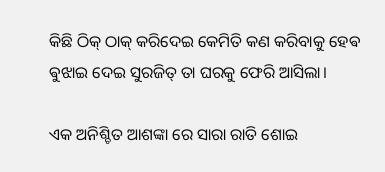କିଛି ଠିକ୍ ଠାକ୍ କରିଦେଇ କେମିତି କଣ କରିବାକୁ ହେଵ ଵୁଝାଇ ଦେଇ ସୁରଜିତ୍ ତା ଘରକୁ ଫେରି ଆସିଲା।

ଏକ ଅନିଶ୍ଚିତ ଆଶଙ୍କା ରେ ସାରା ରାତି ଶୋଇ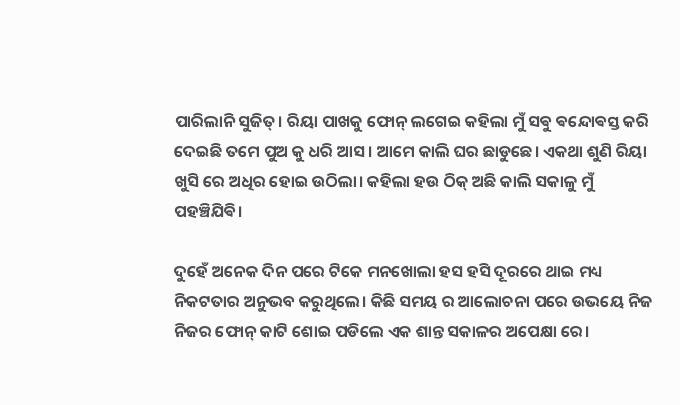ପାରିଲାନି ସୁଜିତ୍। ରିୟା ପାଖକୁ ଫୋନ୍ ଲଗେଇ କହିଲା ମୁଁ ସଵୁ ଵନ୍ଦୋଵସ୍ତ କରି ଦେଇଛି ତମେ ପୁଅ କୁ ଧରି ଆସ। ଆମେ କାଲି ଘର ଛାଡୁଛେ। ଏକଥା ଶୁଣି ରିୟା ଖୁସି ରେ ଅଧିର ହୋଇ ଉଠିଲା। କହିଲା ହ‌ଉ ଠିକ୍ ଅଛି କାଲି ସକାଳୁ ମୁଁ ପହଞ୍ଚିଯିଵି।

ଦୁହେଁ ଅନେକ ଦିନ ପରେ ଟିକେ ମନଖୋଲା ହସ ହସି ଦୂରରେ ଥାଇ ମଧ୍ୟ ନିକଟତାର ଅନୁଭବ କରୁଥିଲେ। କିଛି ସମୟ ର ଆଲୋଚନା ପରେ ଉଭୟେ ନିଜ ନିଜର ଫୋନ୍ କାଟି ଶୋଇ ପଡିଲେ ଏକ ଶାନ୍ତ ସକାଳର ଅପେକ୍ଷା ରେ।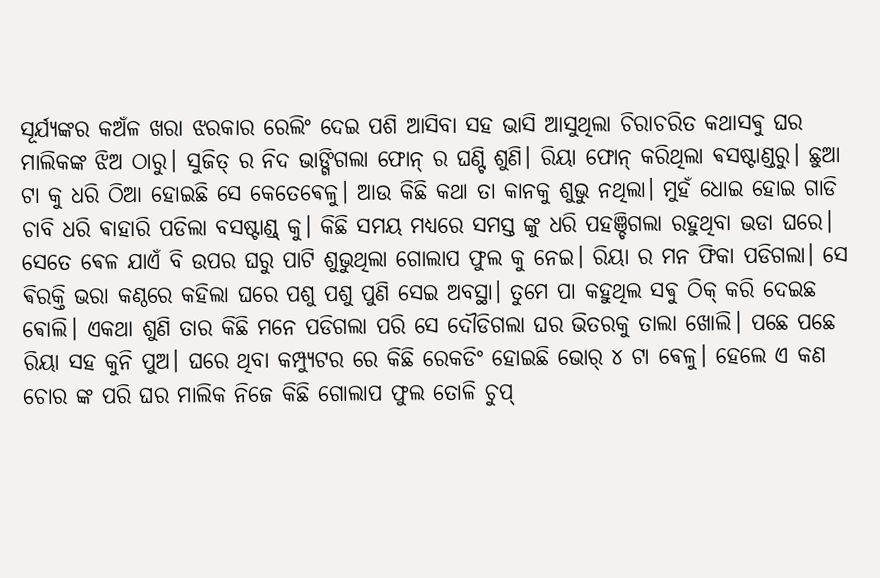ସୂର୍ଯ୍ୟଙ୍କର କ‌ଅଁଳ ଖରା ଝରକାର ରେଲିଂ ଦେଇ ପଶି ଆସିବା ସହ ଭାସି ଆସୁଥିଲା ଚିରାଚରିତ କଥାସଵୁ ଘର ମାଲିକଙ୍କ ଝିଅ ଠାରୁ। ସୁଜିତ୍ ର ନିଦ ଭାଙ୍ଗିଗଲା ଫୋନ୍ ର ଘଣ୍ଟି ଶୁଣି। ରିୟା ଫୋନ୍ କରିଥିଲା ଵସଷ୍ଟାଣ୍ଡରୁ। ଛୁଆ ଟା କୁ ଧରି ଠିଆ ହୋଇଛି ସେ କେତେଵେଳୁ। ଆଉ କିଛି କଥା ତା କାନକୁ ଶୁଭୁ ନଥିଲା। ମୁହଁ ଧୋଇ ହୋଇ ଗାଡି ଚାବି ଧରି ଵାହାରି ପଡିଲା ବସଷ୍ଟାଣ୍ଡ୍ କୁ। କିଛି ସମୟ ମଧ୍ୟରେ ସମସ୍ତ ଙ୍କୁ ଧରି ପହଞ୍ଚିଗଲା ରହୁଥିବା ଭଡା ଘରେ। ସେତେ ଵେଳ ଯାଏଁ ବି ଉପର ଘରୁ ପାଟି ଶୁଭୁଥିଲା ଗୋଲାପ ଫୁଲ କୁ ନେଇ। ରିୟା ର ମନ ଫିକା ପଡିଗଲା। ସେ ଵିରକ୍ତି ଭରା କଣ୍ଠରେ କହିଲା ଘରେ ପଶୁ ପଶୁ ପୁଣି ସେଇ ଅବସ୍ଥା। ତୁମେ ପା କହୁଥିଲ ସଵୁ ଠିକ୍ କରି ଦେଇଛ ଵୋଲି। ଏକଥା ଶୁଣି ତାର କିଛି ମନେ ପଡିଗଲା ପରି ସେ ଦୌଡିଗଲା ଘର ଭିତରକୁ ତାଲା ଖୋଲି। ପଛେ ପଛେ ରିୟା ସହ କୁନି ପୁଅ। ଘରେ ଥିବା କମ୍ପ୍ୟୁଟର ରେ କିଛି ରେକଡିଂ ହୋଇଛି ଭୋର୍ ୪ ଟା ଵେଳୁ। ହେଲେ ଏ କଣ ଚୋର ଙ୍କ ପରି ଘର ମାଲିକ ନିଜେ କିଛି ଗୋଲାପ ଫୁଲ ତୋଳି ଚୁପ୍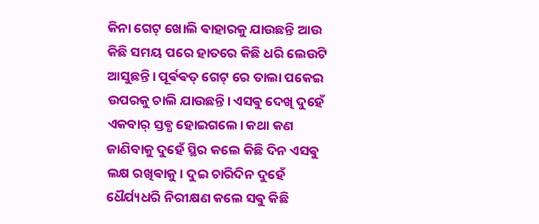କିନା ଗେଟ୍ ଖୋଲି ଵାହାରକୁ ଯାଉଛନ୍ତି ଆଉ କିଛି ସମୟ ପରେ ହାତରେ କିଛି ଧରି ଲେଉଟି ଆସୁଛନ୍ତି। ପୂର୍ଵଵତ୍ ଗେଟ୍ ରେ ତାଲା ପକେଇ ଉପରକୁ ଚାଲି ଯାଉଛନ୍ତି। ଏସଵୁ ଦେଖି ଦୁହେଁ ଏକବାର୍ ସ୍ତଵ୍ଧ ହୋଇଗଲେ। କଥା କଣ ଜାଣିବାକୁ ଦୁହେଁ ସ୍ଥିର କଲେ କିଛି ଦିନ ଏସଵୁ ଲକ୍ଷ ରଖିଵାକୁ। ଦୁଇ ଚାରିଦିନ ଦୁହେଁ ଧୈର୍ଯ୍ୟଧରି ନିରୀକ୍ଷଣ କଲେ ସଵୁ କିଛି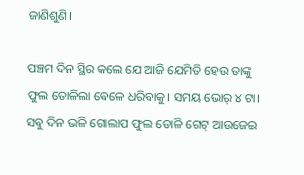ଜାଣିଶୁଣି।

ପଞ୍ଚମ ଦିନ ସ୍ଥିର କଲେ ଯେ ଆଜି ଯେମିତି ହେଉ ତାଙ୍କୁ ଫୁଲ ତୋଳିଲା ଵେଳେ ଧରିବାକୁ। ସମୟ ଭୋର୍ ୪ ଟା। ସଵୁ ଦିନ ଭଳି ଗୋଲାପ ଫୁଲ ତୋଳି ଗେଟ୍ ଆଉଜେଇ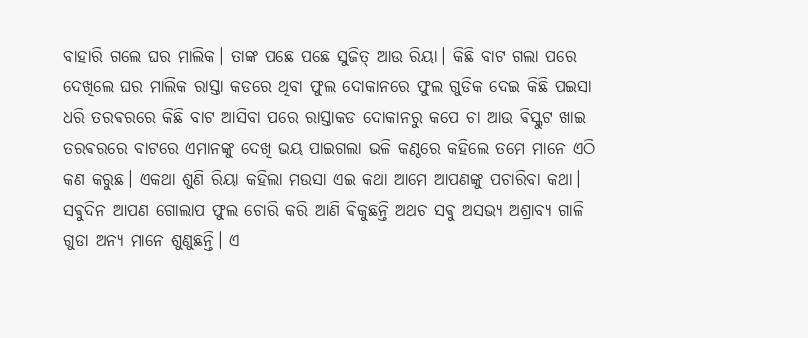ବାହାରି ଗଲେ ଘର ମାଲିକ। ତାଙ୍କ ପଛେ ପଛେ ସୁଜିତ୍ ଆଉ ରିୟା। କିଛି ବାଟ ଗଲା ପରେ ଦେଖିଲେ ଘର ମାଲିକ ରାସ୍ତା କଡରେ ଥିବା ଫୁଲ ଦୋକାନରେ ଫୁଲ ଗୁଡିକ ଦେଇ କିଛି ପ‌ଇସା ଧରି ତରଵରରେ କିଛି ବାଟ ଆସିବା ପରେ ରାସ୍ତାକଡ ଦୋକାନରୁ କପେ ଚା ଆଉ ଵିସ୍କୁଟ ଖାଇ ତରଵରରେ ବାଟରେ ଏମାନଙ୍କୁ ଦେଖି ଭୟ ପାଇଗଲା ଭଳି କଣ୍ଠରେ କହିଲେ ତମେ ମାନେ ଏଠି କଣ କରୁଛ। ଏକଥା ଶୁଣି ରିୟା କହିଲା ମ‌ଉସା ଏଇ କଥା ଆମେ ଆପଣଙ୍କୁ ପଚାରିବା କଥା। ସଵୁଦିନ ଆପଣ ଗୋଲାପ ଫୁଲ ଚୋରି କରି ଆଣି ଵିକୁଛନ୍ତି ଅଥଚ ସଵୁ ଅସଭ୍ୟ ଅଶ୍ରାବ୍ୟ ଗାଳି ଗୁଡା ଅନ୍ୟ ମାନେ ଶୁଣୁଛନ୍ତି। ଏ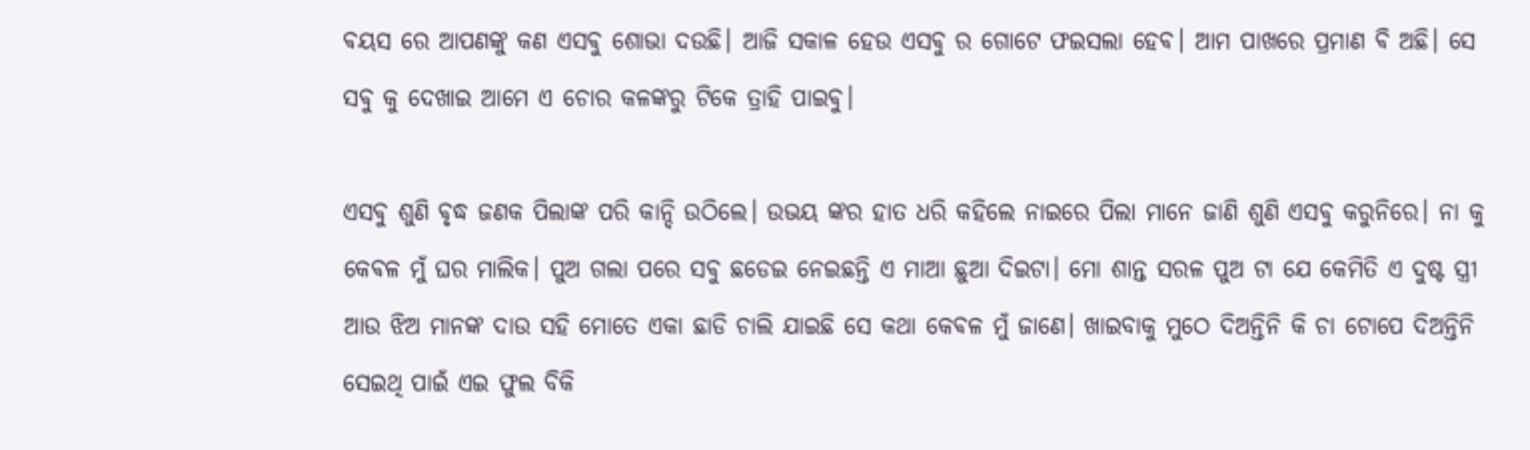ଵୟସ ରେ ଆପଣଙ୍କୁ କଣ ଏସଵୁ ଶୋଭା ଦ‌ଉଛି। ଆଜି ସକାଳ ହେଉ ଏସଵୁ ର ଗୋଟେ ଫ‌ଇସଲା ହେଵ। ଆମ ପାଖରେ ପ୍ରମାଣ ଵି ଅଛି। ସେ ସଵୁ କୁ ଦେଖାଇ ଆମେ ଏ ଚୋର କଳଙ୍କରୁ ଟିକେ ତ୍ରାହି ପାଇଵୁ।

ଏସଵୁ ଶୁଣି ଵୃଦ୍ଧ ଜଣକ ପିଲାଙ୍କ ପରି କାନ୍ଦି ଉଠିଲେ। ଉଭୟ ଙ୍କର ହାତ ଧରି କହିଲେ ନାଇରେ ପିଲା ମାନେ ଜାଣି ଶୁଣି ଏସଵୁ କରୁନିରେ। ନା କୁ କେଵଳ ମୁଁ ଘର ମାଲିକ। ପୁଅ ଗଲା ପରେ ସଵୁ ଛଡେଇ ନେଇଛନ୍ତି ଏ ମାଆ ଛୁଆ ଦିଇଟା। ମୋ ଶାନ୍ତ ସରଳ ପୁଅ ଟା ଯେ କେମିତି ଏ ଦୁଷ୍ଟ ସ୍ତ୍ରୀ ଆଉ ଝିଅ ମାନଙ୍କ ଦାଉ ସହି ମୋତେ ଏକା ଛାଡି ଚାଲି ଯାଇଛି ସେ କଥା କେଵଳ ମୁଁ ଜାଣେ। ଖାଇବାକୁ ମୁଠେ ଦିଅନ୍ତିନି କି ଚା ଟୋପେ ଦିଅନ୍ତିନି ସେଇଥି ପାଇଁ ଏଇ ଫୁଲ ବିକି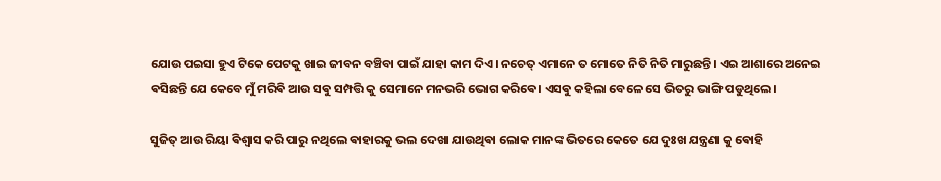ଯୋଉ ପ‌ଇସା ହୁଏ ଟିକେ ପେଟକୁ ଖାଇ ଜୀବନ ବଞ୍ଚିବା ପାଇଁ ଯାହା କାମ ଦିଏ। ନଚେତ୍ ଏମାନେ ତ ମୋତେ ନିତି ନିତି ମାରୁଛନ୍ତି । ଏଇ ଆଶାରେ ଅନେଇ ଵସିଛନ୍ତି ଯେ କେବେ ମୁଁ ମରିଵି ଆଉ ସଵୁ ସମ୍ପତ୍ତି କୁ ସେମାନେ ମନଭରି ଭୋଗ କରିଵେ। ଏସଵୁ କହିଲା ବେଳେ ସେ ଭିତରୁ ଭାଙ୍ଗି ପଡୁଥିଲେ।

ସୁଜିତ୍ ଆଉ ରିୟା ଵିଶ୍ବାସ କରି ପାରୁ ନଥିଲେ ଵାହାରକୁ ଭଲ ଦେଖା ଯାଉଥିଵା ଲୋକ ମାନଙ୍କ ଭିତରେ କେତେ ଯେ ଦୁଃଖ ଯନ୍ତ୍ରଣା କୁ ଵୋହି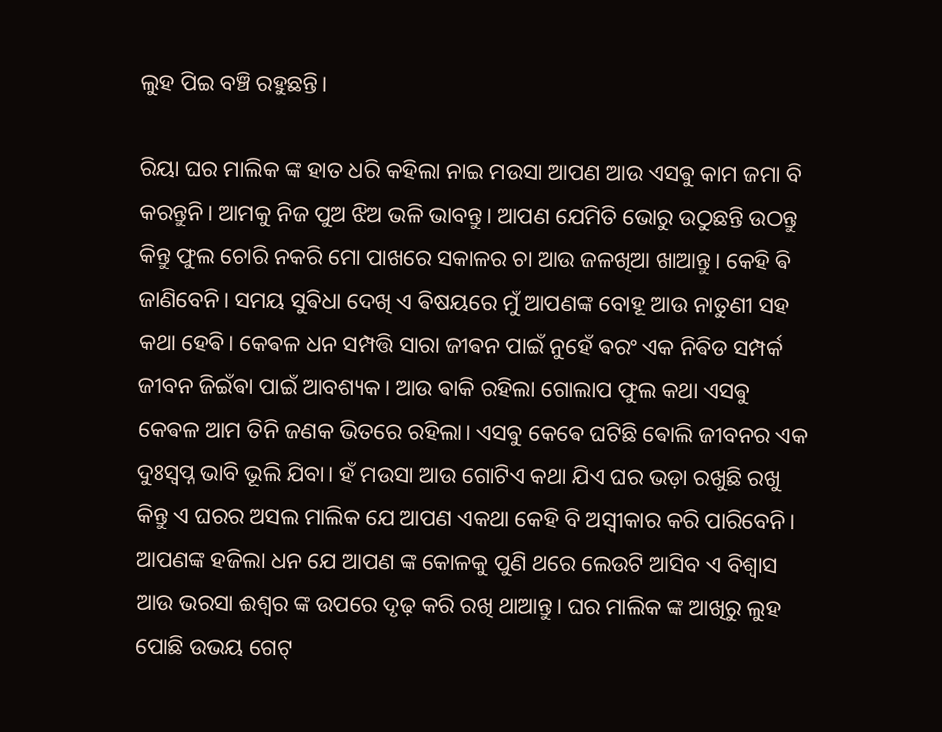ଲୁହ ପିଇ ବଞ୍ଚି ରହୁଛନ୍ତି।

ରିୟା ଘର ମାଲିକ ଙ୍କ ହାତ ଧରି କହିଲା ନାଇ ମ‌ଉସା ଆପଣ ଆଉ ଏସଵୁ କାମ ଜମା ବି କରନ୍ତୁନି। ଆମକୁ ନିଜ ପୁଅ ଝିଅ ଭଳି ଭାବନ୍ତୁ। ଆପଣ ଯେମିତି ଭୋରୁ ଉଠୁଛନ୍ତି ଉଠନ୍ତୁ କିନ୍ତୁ ଫୁଲ ଚୋରି ନକରି ମୋ ପାଖରେ ସକାଳର ଚା ଆଉ ଜଳଖିଆ ଖାଆନ୍ତୁ। କେହି ଵି ଜାଣିବେନି। ସମୟ ସୁଵିଧା ଦେଖି ଏ ଵିଷୟରେ ମୁଁ ଆପଣଙ୍କ ବୋହୂ ଆଉ ନାତୁଣୀ ସହ କଥା ହେଵି। କେଵଳ ଧନ ସମ୍ପତ୍ତି ସାରା ଜୀଵନ ପାଇଁ ନୁହେଁ ଵରଂ ଏକ ନିଵିଡ ସମ୍ପର୍କ ଜୀବନ ଜିଇଁଵା ପାଇଁ ଆବଶ୍ୟକ। ଆଉ ଵାକି ରହିଲା ଗୋଲାପ ଫୁଲ କଥା ଏସଵୁ କେଵଳ ଆମ ତିନି ଜଣକ ଭିତରେ ରହିଲା। ଏସଵୁ କେଵେ ଘଟିଛି ଵୋଲି ଜୀବନର ଏକ ଦୁଃସ୍ଵପ୍ନ ଭାବି ଭୂଲି ଯିବା। ହଁ ମ‌ଉସା ଆଉ ଗୋଟିଏ କଥା ଯିଏ ଘର ଭଡ଼ା ରଖୁଛି ରଖୁ କିନ୍ତୁ ଏ ଘରର ଅସଲ ମାଲିକ ଯେ ଆପଣ ଏକଥା କେହି ବି ଅସ୍ଵୀକାର କରି ପାରିବେନି। ଆପଣଙ୍କ ହଜିଲା ଧନ ଯେ ଆପଣ ଙ୍କ କୋଳକୁ ପୁଣି ଥରେ ଲେଉଟି ଆସିବ ଏ ବିଶ୍ଵାସ ଆଉ ଭରସା ଈଶ୍ୱର ଙ୍କ ଉପରେ ଦୃଢ଼ କରି ରଖି ଥାଆନ୍ତୁ। ଘର ମାଲିକ ଙ୍କ ଆଖିରୁ ଲୁହ ପୋଛି ଉଭୟ ଗେଟ୍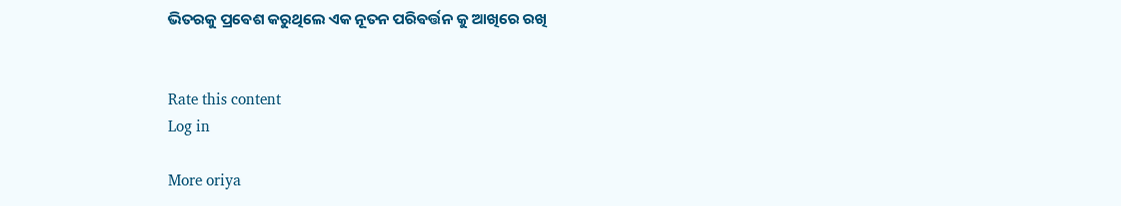ଭିତରକୁ ପ୍ରଵେଶ କରୁଥିଲେ ଏକ ନୂତନ ପରିଵର୍ତ୍ତନ କୁ ଆଖିରେ ରଖି


Rate this content
Log in

More oriya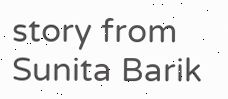story from Sunita Barik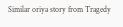Similar oriya story from Tragedy